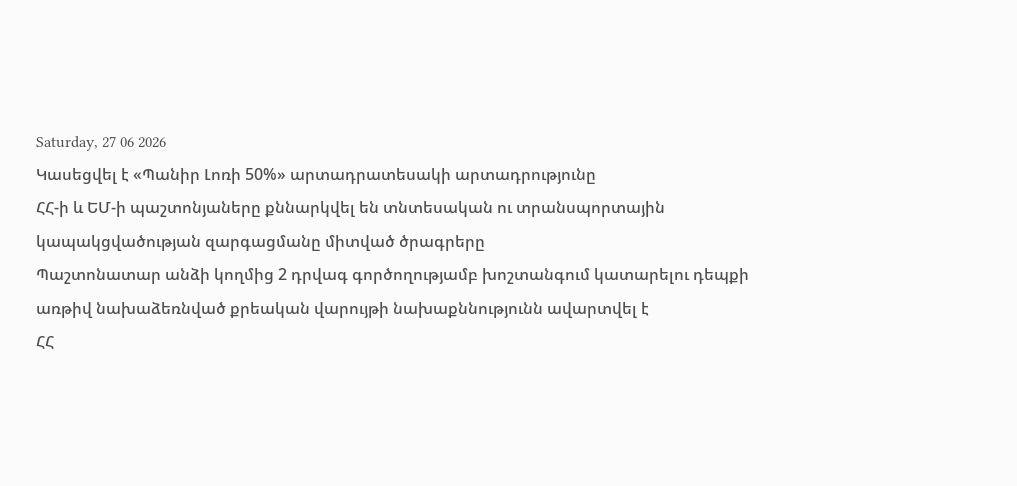Saturday, 27 06 2026
Կասեցվել է «Պանիր Լոռի 50%» արտադրատեսակի արտադրությունը
ՀՀ-ի և ԵՄ-ի պաշտոնյաները քննարկվել են տնտեսական ու տրանսպորտային կապակցվածության զարգացմանը միտված ծրագրերը
Պաշտոնատար անձի կողմից 2 դրվագ գործողությամբ խոշտանգում կատարելու դեպքի առթիվ նախաձեռնված քրեական վարույթի նախաքննությունն ավարտվել է
ՀՀ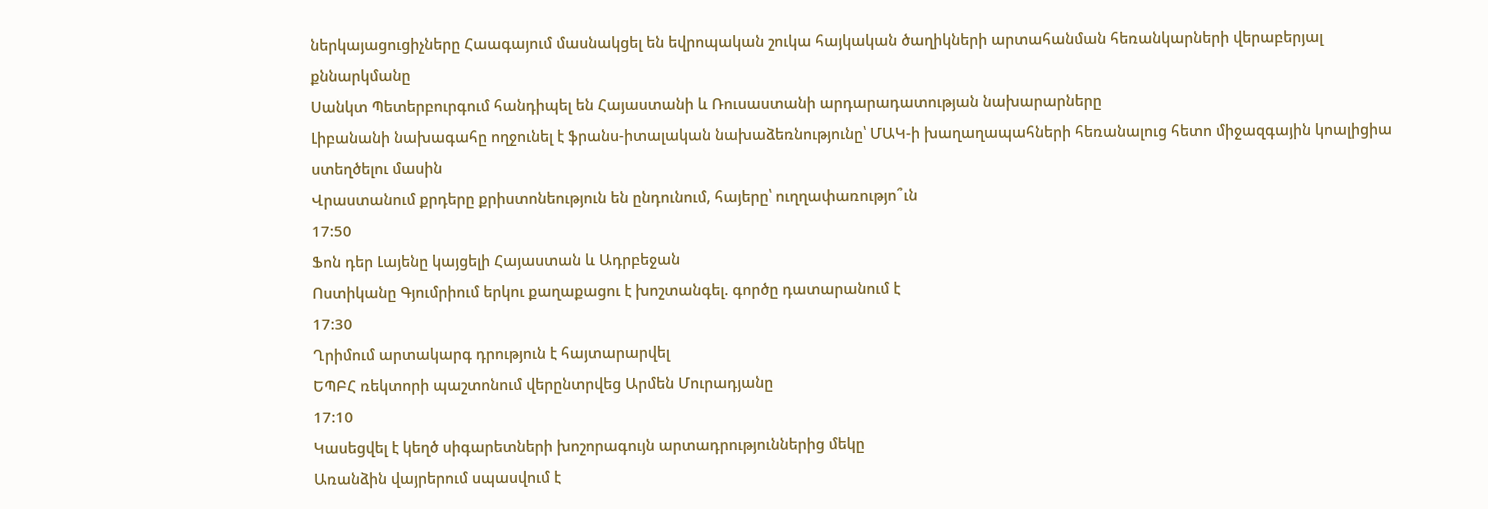ներկայացուցիչները Հաագայում մասնակցել են եվրոպական շուկա հայկական ծաղիկների արտահանման հեռանկարների վերաբերյալ քննարկմանը
Սանկտ Պետերբուրգում հանդիպել են Հայաստանի և Ռուսաստանի արդարադատության նախարարները
Լիբանանի նախագահը ողջունել է ֆրանս-իտալական նախաձեռնությունը՝ ՄԱԿ-ի խաղաղապահների հեռանալուց հետո միջազգային կոալիցիա ստեղծելու մասին
Վրաստանում քրդերը քրիստոնեություն են ընդունում, հայերը՝ ուղղափառությո՞ւն
17:50
Ֆոն դեր Լայենը կայցելի Հայաստան և Ադրբեջան
Ոստիկանը Գյումրիում երկու քաղաքացու է խոշտանգել. գործը դատարանում է
17:30
Ղրիմում արտակարգ դրություն է հայտարարվել
ԵՊԲՀ ռեկտորի պաշտոնում վերընտրվեց Արմեն Մուրադյանը
17:10
Կասեցվել է կեղծ սիգարետների խոշորագույն արտադրություններից մեկը
Առանձին վայրերում սպասվում է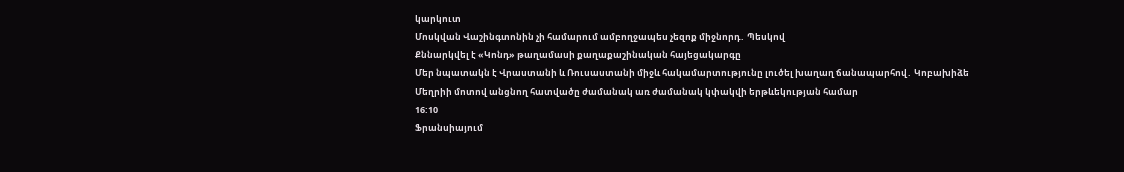կարկուտ
Մոսկվան Վաշինգտոնին չի համարում ամբողջապես չեզոք միջնորդ․ Պեսկով
Քննարկվել է «Կոնդ» թաղամասի քաղաքաշինական հայեցակարգը
Մեր նպատակն է Վրաստանի և Ռուսաստանի միջև հակամարտությունը լուծել խաղաղ ճանապարհով․ Կոբախիձե
Մեղրիի մոտով անցնող հատվածը ժամանակ առ ժամանակ կփակվի երթևեկության համար
16:10
Ֆրանսիայում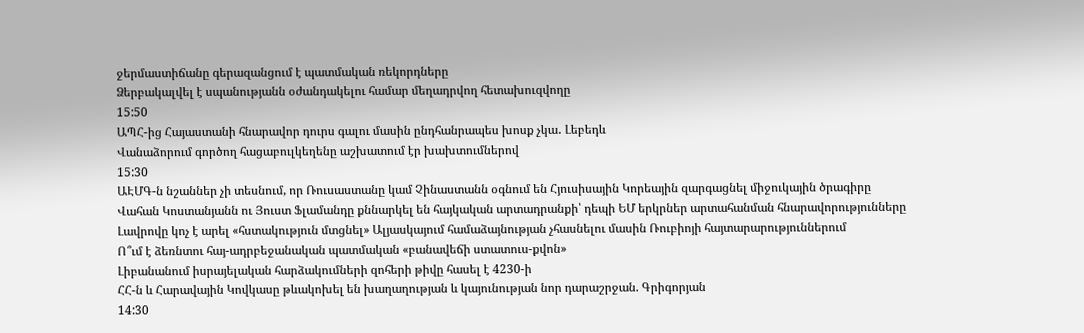ջերմաստիճանը գերազանցում է պատմական ռեկորդները
Ձերբակալվել է սպանությանն օժանդակելու համար մեղադրվող հետախուզվողը
15:50
ԱՊՀ-ից Հայաստանի հնարավոր դուրս գալու մասին ընդհանրապես խոսք չկա․ Լեբեդև
Վանաձորում գործող հացաբուլկեղենը աշխատում էր խախտումներով
15:30
ԱԷՄԳ-ն նշաններ չի տեսնում, որ Ռուսաստանը կամ Չինաստանն օգնում են Հյուսիսային Կորեային զարգացնել միջուկային ծրագիրը
Վահան Կոստանյանն ու Յուստ Ֆլամանդը քննարկել են հայկական արտադրանքի՝ դեպի ԵՄ երկրներ արտահանման հնարավորությունները
Լավրովը կոչ է արել «հստակություն մտցնել» Ալյասկայում համաձայնության չհասնելու մասին Ռուբիոյի հայտարարություններում
Ո՞ւմ է ձեռնտու հայ-ադրբեջանական պատմական «բանավեճի ստատուս-քվոն»
Լիբանանում իսրայելական հարձակումների զոհերի թիվը հասել է 4230-ի
ՀՀ-ն և Հարավային Կովկասը թևակոխել են խաղաղության և կայունության նոր դարաշրջան. Գրիգորյան
14:30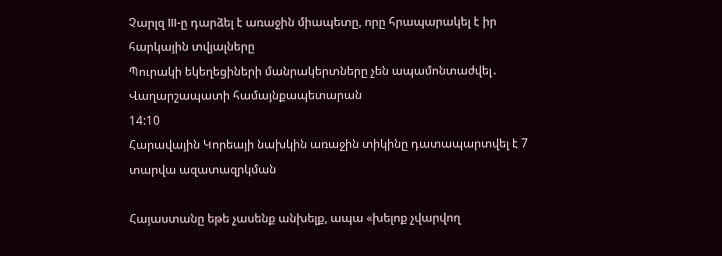Չարլզ III-ը դարձել է առաջին միապետը, որը հրապարակել է իր հարկային տվյալները
Պուրակի եկեղեցիների մանրակերտները չեն ապամոնտաժվել․ Վաղարշապատի համայնքապետարան
14:10
Հարավային Կորեայի նախկին առաջին տիկինը դատապարտվել է 7 տարվա ազատազրկման

Հայաստանը եթե չասենք անխելք, ապա «խելոք չվարվող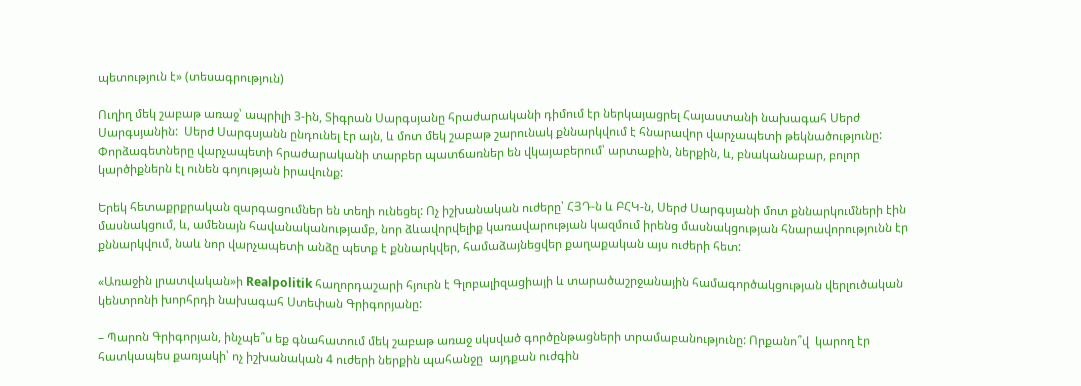պետություն է» (տեսագրություն)

Ուղիղ մեկ շաբաթ առաջ՝ ապրիլի 3-ին, Տիգրան Սարգսյանը հրաժարականի դիմում էր ներկայացրել Հայաստանի նախագահ Սերժ Սարգսյանին:  Սերժ Սարգսյանն ընդունել էր այն, և մոտ մեկ շաբաթ շարունակ քննարկվում է հնարավոր վարչապետի թեկնածությունը: Փորձագետները վարչապետի հրաժարականի տարբեր պատճառներ են վկայաբերում՝ արտաքին, ներքին, և, բնականաբար, բոլոր կարծիքներն էլ ունեն գոյության իրավունք:

Երեկ հետաքրքրական զարգացումներ են տեղի ունեցել: Ոչ իշխանական ուժերը՝ ՀՅԴ-ն և ԲՀԿ-ն, Սերժ Սարգսյանի մոտ քննարկումների էին մասնակցում, և, ամենայն հավանականությամբ, նոր ձևավորվելիք կառավարության կազմում իրենց մասնակցության հնարավորությունն էր քննարկվում, նաև նոր վարչապետի անձը պետք է քննարկվեր, համաձայնեցվեր քաղաքական այս ուժերի հետ:

«Առաջին լրատվական»ի Realpolitik հաղորդաշարի հյուրն է Գլոբալիզացիայի և տարածաշրջանային համագործակցության վերլուծական կենտրոնի խորհրդի նախագահ Ստեփան Գրիգորյանը:

– Պարոն Գրիգորյան, ինչպե՞ս եք գնահատում մեկ շաբաթ առաջ սկսված գործընթացների տրամաբանությունը: Որքանո՞վ  կարող էր հատկապես քառյակի՝ ոչ իշխանական 4 ուժերի ներքին պահանջը  այդքան ուժգին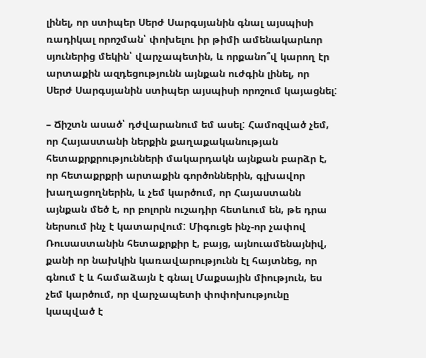լինել, որ ստիպեր Սերժ Սարգսյանին գնալ այսպիսի ռադիկալ որոշման՝ փոխելու իր թիմի ամենակարևոր սյուներից մեկին՝ վարչապետին, և որքանո՞վ կարող էր արտաքին ազդեցությունն այնքան ուժգին լինել, որ  Սերժ Սարգսյանին ստիպեր այսպիսի որոշում կայացնել:

– Ճիշտն ասած՝ դժվարանում եմ ասել: Համոզված չեմ, որ Հայաստանի ներքին քաղաքականության հետաքրքրությունների մակարդակն այնքան բարձր է, որ հետաքրքրի արտաքին գործոններին, գլխավոր խաղացողներին, և չեմ կարծում, որ Հայաստանն այնքան մեծ է, որ բոլորն ուշադիր հետևում են, թե դրա ներսում ինչ է կատարվում: Միգուցե ինչ-որ չափով Ռուսաստանին հետաքրքիր է, բայց, այնուամենայնիվ, քանի որ նախկին կառավարությունն էլ հայտնեց, որ գնում է և համաձայն է գնալ Մաքսային միություն, ես չեմ կարծում, որ վարչապետի փոփոխությունը կապված է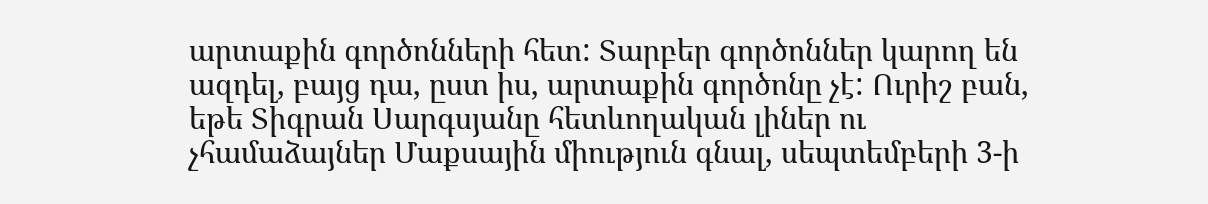արտաքին գործոնների հետ: Տարբեր գործոններ կարող են ազդել, բայց դա, ըստ իս, արտաքին գործոնը չէ: Ուրիշ բան, եթե Տիգրան Սարգսյանը հետևողական լիներ ու չհամաձայներ Մաքսային միություն գնալ, սեպտեմբերի 3-ի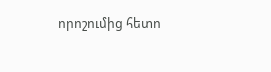որոշումից հետո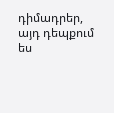դիմադրեր, այդ դեպքում ես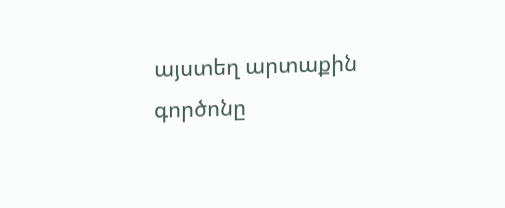այստեղ արտաքին գործոնը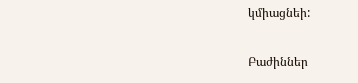կմիացնեի:

Բաժիններ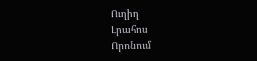Ուղիղ
Լրահոս
Որոնում